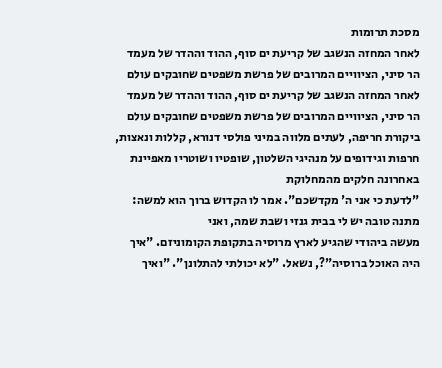מסכת תרומות
לאחר המחזה הנשגב של קריעת ים סוף, ההוד וההדר של מעמד הר סיני, הציוויים המרובים של פרשת משפטים שחובקים עולם
לאחר המחזה הנשגב של קריעת ים סוף, ההוד וההדר של מעמד הר סיני, הציוויים המרובים של פרשת משפטים שחובקים עולם
ביקורת חריפה, לעתים מלווה במיני פולסי דנורא, קללות ונאצות, חרפות וגידופים על מנהיגי השלטון, שופטיו ושוטריו מאפיינת באחרונה חלקים מהמחלוקת
"לדעת כי אני ה' מקדשכם". אמר לו הקדוש ברוך הוא למשה: מתנה טובה יש לי בבית גנזי ושבת שמה, ואני
מעשה ביהודי שהגיע לארץ מרוסיה בתקופת הקומוניזם. "איך היה האוכל ברוסיה"?, נשאל. "לא יכולתי להתלונן". "ואיך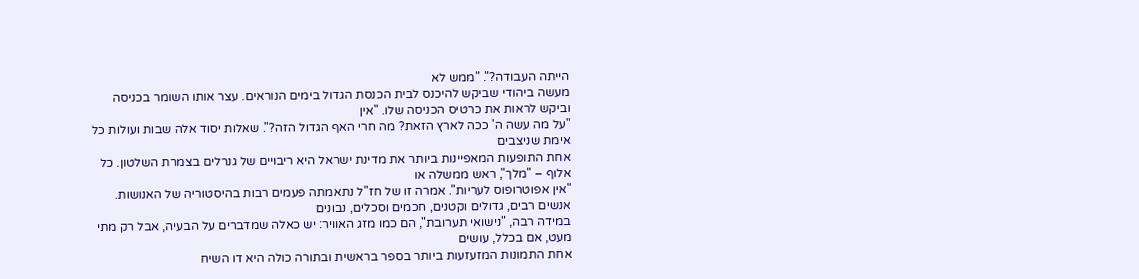הייתה העבודה?". "ממש לא
מעשה ביהודי שביקש להיכנס לבית הכנסת הגדול בימים הנוראים. עצר אותו השומר בכניסה וביקש לראות את כרטיס הכניסה שלו. "אין
"על מה עשה ה' ככה לארץ הזאת? מה חרי האף הגדול הזה?". שאלות יסוד אלה שבות ועולות כל אימת שניצבים
אחת התופעות המאפיינות ביותר את מדינת ישראל היא ריבויים של גנרלים בצמרת השלטון. כל אלוף – "מלך", ראש ממשלה או
"אין אפוטרופוס לעריות". אמרה זו של חז"ל נתאמתה פעמים רבות בהיסטוריה של האנושות. אנשים רבים, גדולים וקטנים, חכמים וסכלים, נבונים
במידה רבה, "נישואי תערובת", הם כמו מזג האוויר: יש כאלה שמדברים על הבעיה, אבל רק מתי מעט, אם בכלל, עושים
אחת התמונות המזעזעות ביותר בספר בראשית ובתורה כולה היא דו השיח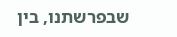שבפרשתנו, בין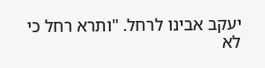יעקב אבינו לרחל. "ותרא רחל כי לא